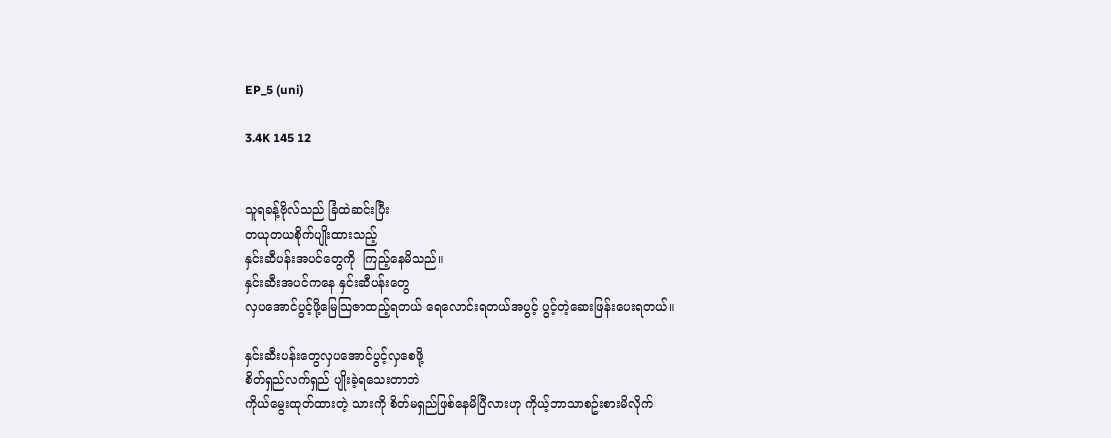EP_5 (uni)

3.4K 145 12


သူရခန့်ဗိုလ်သည် ခြံထဲဆင်းပြီး
တယုတယစိုက်ပျိုးထားသည့်
နှင်းဆီပန်းအပင်တွေကို  ကြည့်နေမိသည်။
နှင်းဆီးအပင်ကနေ နှင်းဆီပန်းတွေ
လှပအောင်ပွင့်ဖို့မြေသြဇာထည့်ရတယ် ရေလောင်းရတယ်အပွင့် ပွင့်တဲ့ဆေးဖြန်းပေးရတယ်။

နှင်းဆီးပန်းတွေလှပအောင်ပွင့်လှစေဖို့
စိတ်ရှည်လက်ရှည် ပျိုးခဲ့ရသေးတာဘဲ
ကိုယ်မွေးထုတ်ထားတဲ့ သားကို စိတ်မရှည်ဖြစ်နေမိပြီလားဟု ကိုယ့်ဘာသာစဥ်းစားမိလိုက်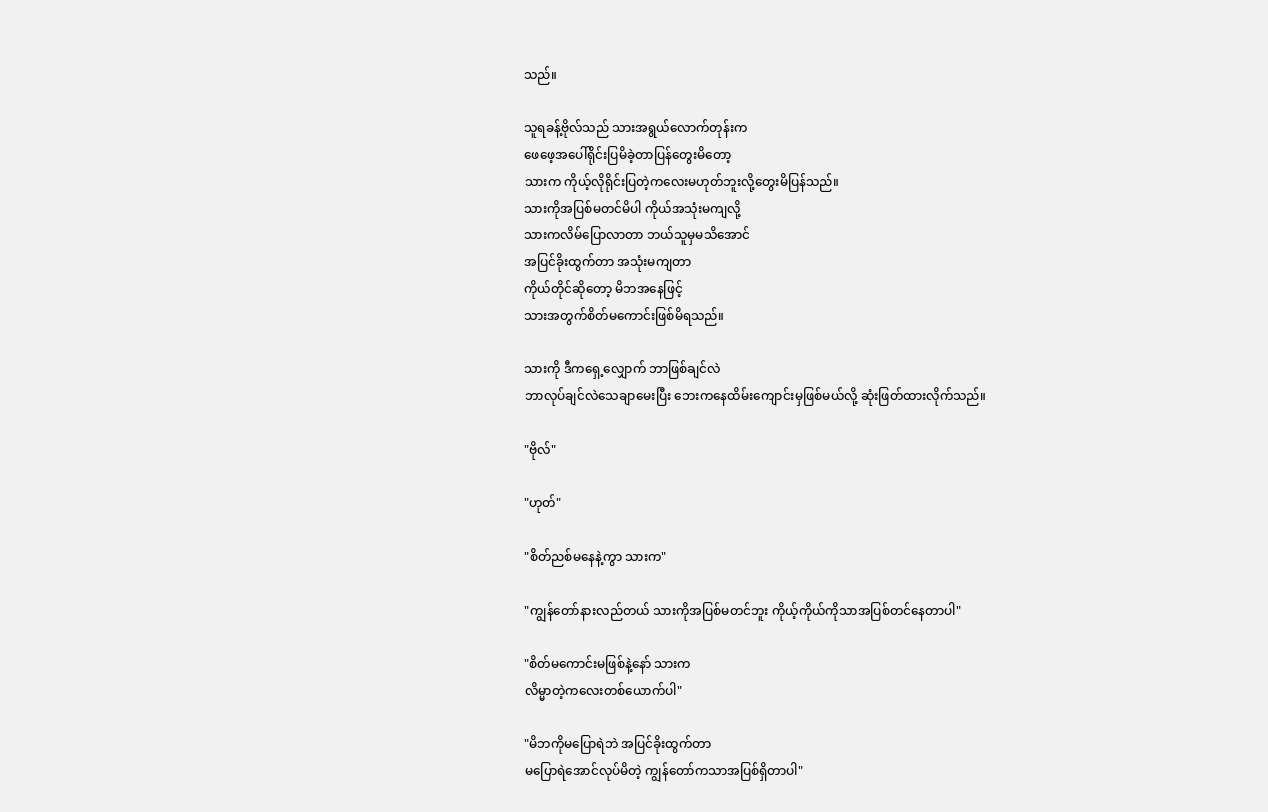သည်။

သူရခန့်ဗိုလ်သည် သားအရွယ်လောက်တုန်းက
ဖေဖေ့အပေါ်ရိုင်းပြမိခဲ့တာပြန်တွေးမိတော့
သားက ကိုယ့်လိုရိုင်းပြတဲ့ကလေးမဟုတ်ဘူးလို့တွေးမိပြန်သည်။
သားကိုအပြစ်မတင်မိပါ ကိုယ်အသုံးမကျလို့
သားကလိမ်ပြောလာတာ ဘယ်သူမှမသိအောင်
အပြင်ခိုးထွက်တာ အသုံးမကျတာ
ကိုယ်တိုင်ဆိုတော့ မိဘအနေဖြင့်
သားအတွက်စိတ်မကောင်းဖြစ်မိရသည်။

သားကို ဒီကရှေ့လျှောက် ဘာဖြစ်ချင်လဲ
ဘာလုပ်ချင်လဲသေချာမေးပြီး ဘေးကနေထိမ်းကျောင်းမှဖြစ်မယ်လို့ ဆုံးဖြတ်ထားလိုက်သည်။

"ဗိုလ်"

"ဟုတ်"

"စိတ်ညစ်မနေနဲ့ကွာ သားက"

"ကျွန်တော်နားလည်တယ် သားကိုအပြစ်မတင်ဘူး ကိုယ့်ကိုယ်ကိုသာအပြစ်တင်နေတာပါ"

"စိတ်မကောင်းမဖြစ်နဲ့နော် သားက
လိမ္မာတဲ့ကလေးတစ်ယောက်ပါ"

"မိဘကိုမပြောရဲဘဲ အပြင်ခိုးထွက်တာ
မပြောရဲအောင်လုပ်မိတဲ့ ကျွန်တော်ကသာအပြစ်ရှိတာပါ"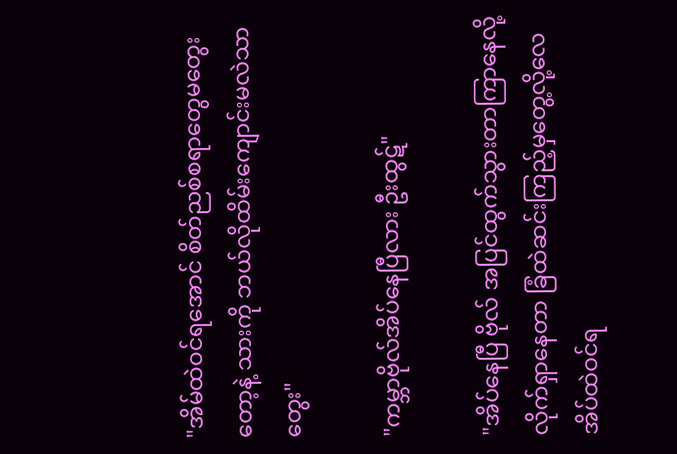"အိမ်ထဲဝင်ရအောင် စိတ်ညစ်စရာတွေမတွေးတော့နဲ့ သားကို ဘယ်လိုထိမ်းကျောင်းမလဲသာ တွေး"

"ကမ္ဘာဗိုလ်အိပ်နေပြီလား ဦးထွဋ်"

"အိပ်နေပြီ ဗိုလ် အပြင်ထွက်သွားတာကြာနေလို့
လိုက်ရှာနေတာ ခြံထဲဆင်းကြည့်မှတွေ့လို့လေ
အိပ်ထဲဝင်ရ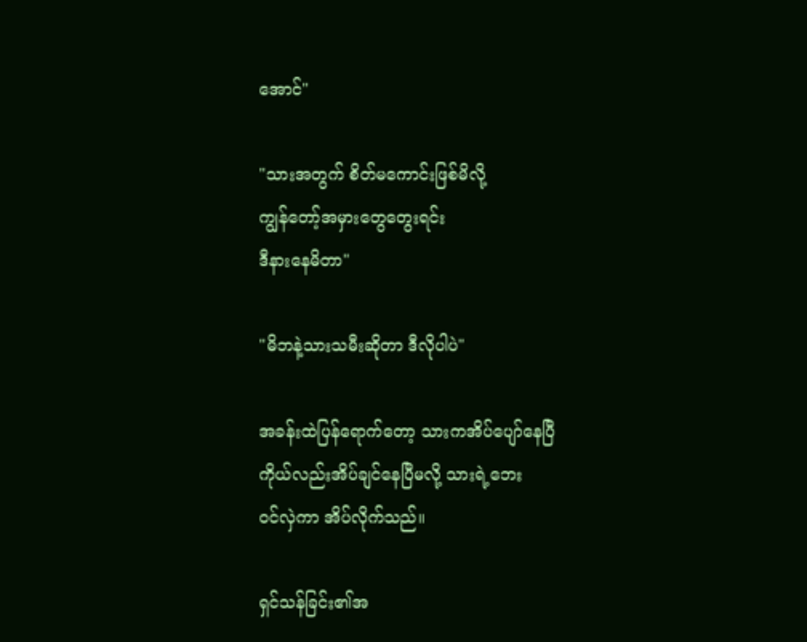အောင်"

"သားအတွက် စိတ်မကောင်းဖြစ်မိလို့
ကျွန်တော့်အမှားတွေတွေးရင်း
ဒီနားနေမိတာ"

"မိဘနဲ့သားသမီးဆိုတာ ဒီလိုပါပဲ"

အခန်းထဲပြန်ရောက်တော့ သားကအိပ်ပျော်နေပြီ
ကိုယ်လည်းအိပ်ချင်နေပြီမလို့ သားရဲ့ဘေး
ဝင်လှဲကာ အိပ်လိုက်သည်။

ရှင်သန်ခြင်း၏အ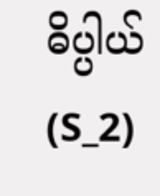ဓိပ္ပါယ် (S_2)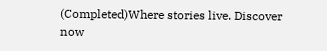(Completed)Where stories live. Discover now